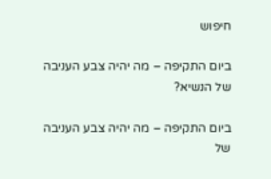חיפוש

ביום התקיפה – מה יהיה צבע העניבה של הנשיא?

ביום התקיפה – מה יהיה צבע העניבה של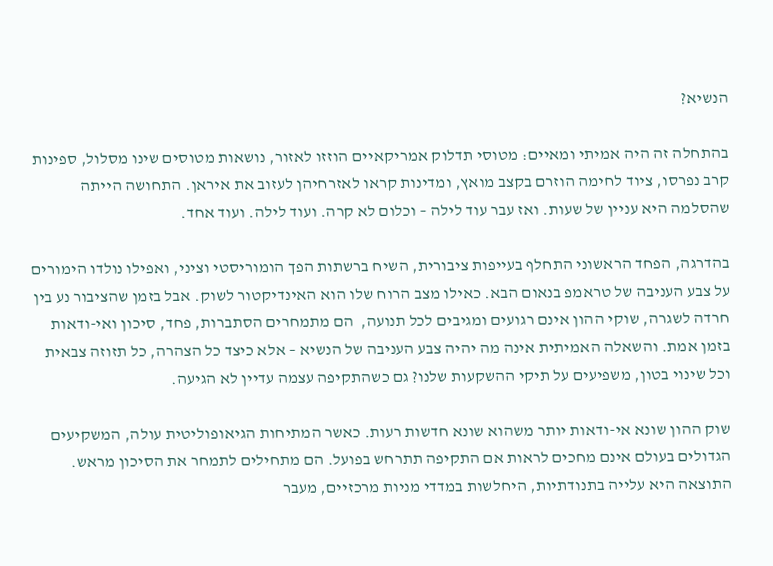הנשיא?

בהתחלה זה היה אמיתי ומאיים: מטוסי תדלוק אמריקאיים הוזזו לאזור, נושאות מטוסים שינו מסלול, ספינות קרב נפרסו, ציוד לחימה הוזרם בקצב מואץ, ומדינות קראו לאזרחיהן לעזוב את איראן. התחושה הייתה שהסלמה היא עניין של שעות. ואז עבר עוד לילה – וכלום לא קרה. ועוד לילה. ועוד אחד.

בהדרגה, הפחד הראשוני התחלף בעייפות ציבורית, השיח ברשתות הפך הומוריסטי וציני, ואפילו נולדו הימורים על צבע העניבה של טראמפ בנאום הבא. כאילו מצב הרוח שלו הוא האינדיקטור לשוק. אבל בזמן שהציבור נע בין חרדה לשגרה, שוקי ההון אינם רגועים ומגיבים לכל תנועה,  הם מתמחרים הסתברות, פחד, סיכון ואי-ודאות בזמן אמת. והשאלה האמיתית אינה מה יהיה צבע העניבה של הנשיא – אלא כיצד כל הצהרה, כל תזוזה צבאית וכל שינוי בטון, משפיעים על תיקי ההשקעות שלנו? גם כשהתקיפה עצמה עדיין לא הגיעה.

שוק ההון שונא אי-ודאות יותר משהוא שונא חדשות רעות. כאשר המתיחות הגיאופוליטית עולה, המשקיעים הגדולים בעולם אינם מחכים לראות אם התקיפה תתרחש בפועל. הם מתחילים לתמחר את הסיכון מראש. התוצאה היא עלייה בתנודתיות, היחלשות במדדי מניות מרכזיים, מעבר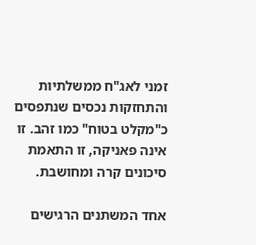זמני לאג"ח ממשלתיות והתחזקות נכסים שנתפסים כ"מקלט בטוח" כמו זהב. זו אינה פאניקה, זו התאמת סיכונים קרה ומחושבת.

אחד המשתנים הרגישים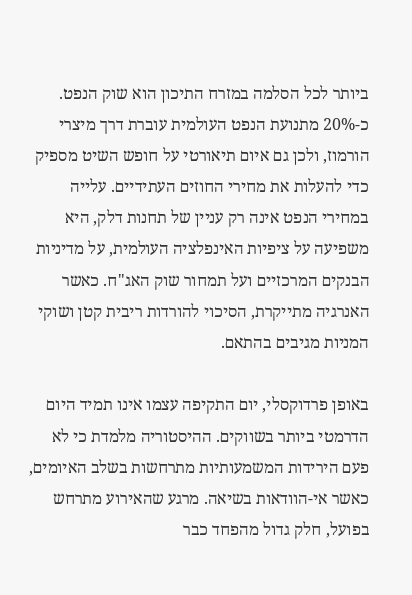ביותר לכל הסלמה במזרח התיכון הוא שוק הנפט. כ-20% מתנועת הנפט העולמית עוברת דרך מיצרי הורמוז, ולכן גם איום תיאורטי על חופש השיט מספיק כדי להעלות את מחירי החוזים העתידיים. עלייה במחירי הנפט אינה רק עניין של תחנות דלק, היא משפיעה על ציפיות האינפלציה העולמית, על מדיניות הבנקים המרכזיים ועל תמחור שוק האג"ח. כאשר האנרגיה מתייקרת, הסיכוי להורדות ריבית קטן ושוקי המניות מגיבים בהתאם.

באופן פרדוקסלי, יום התקיפה עצמו אינו תמיד היום הדרמטי ביותר בשווקים. ההיסטוריה מלמדת כי לא פעם הירידות המשמעותיות מתרחשות בשלב האיומים, כאשר אי-הוודאות בשיאה. מרגע שהאירוע מתרחש בפועל, חלק גדול מהפחד כבר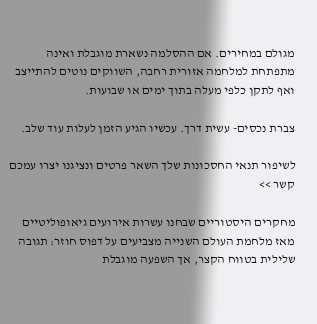מגולם במחירים. אם ההסלמה נשארת מוגבלת ואינה מתפתחת למלחמה אזורית רחבה, השווקים נוטים להתייצב ואף לתקן כלפי מעלה בתוך ימים או שבועות.

צברת נכסים- עשית דרך. עכשיו הגיע הזמן לעלות עוד שלב.

לשיפור תנאי החסכונות שלך השאר פרטים ונציגנו יצרו עמכם קשר >>

מחקרים היסטוריים שבחנו עשרות אירועים גיאופוליטיים מאז מלחמת העולם השנייה מצביעים על דפוס חוזר: תגובה שלילית בטווח הקצר, אך השפעה מוגבלת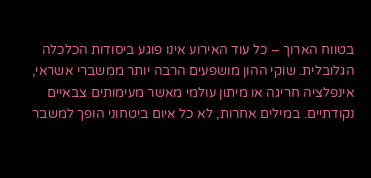בטווח הארוך – כל עוד האירוע אינו פוגע ביסודות הכלכלה הגלובלית. שוקי ההון מושפעים הרבה יותר ממשברי אשראי, אינפלציה חריגה או מיתון עולמי מאשר מעימותים צבאיים נקודתיים. במילים אחרות, לא כל איום ביטחוני הופך למשבר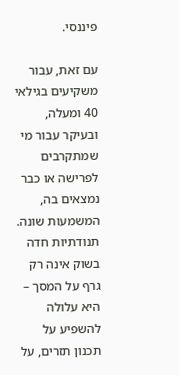פיננסי.

עם זאת, עבור משקיעים בגילאי 40 ומעלה, ובעיקר עבור מי שמתקרבים לפרישה או כבר נמצאים בה, המשמעות שונה. תנודתיות חדה בשוק אינה רק גרף על המסך – היא עלולה להשפיע על תכנון תזרים, על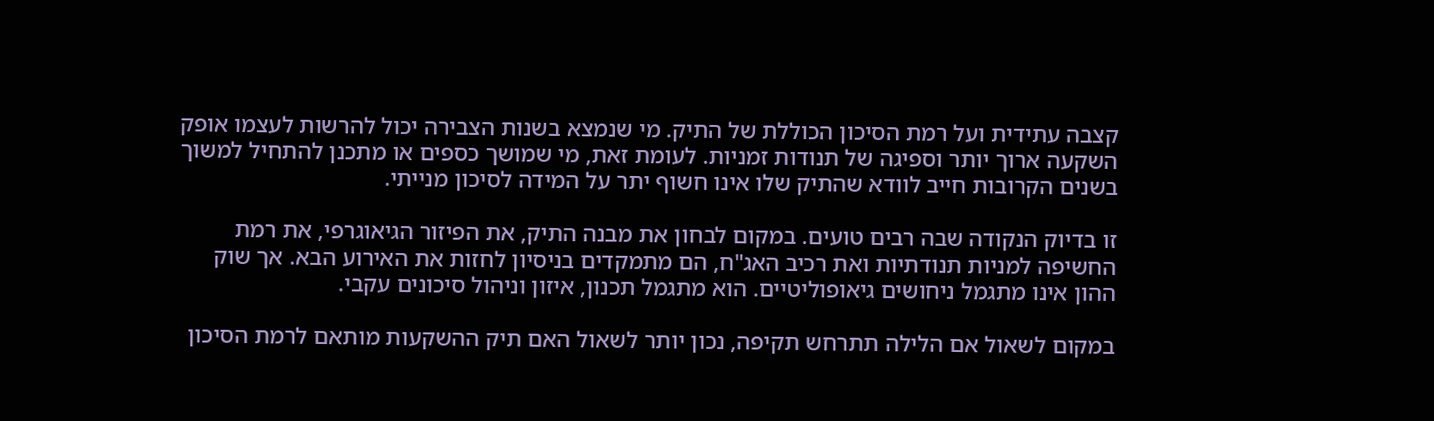קצבה עתידית ועל רמת הסיכון הכוללת של התיק. מי שנמצא בשנות הצבירה יכול להרשות לעצמו אופק השקעה ארוך יותר וספיגה של תנודות זמניות. לעומת זאת, מי שמושך כספים או מתכנן להתחיל למשוך בשנים הקרובות חייב לוודא שהתיק שלו אינו חשוף יתר על המידה לסיכון מנייתי.

זו בדיוק הנקודה שבה רבים טועים. במקום לבחון את מבנה התיק, את הפיזור הגיאוגרפי, את רמת החשיפה למניות תנודתיות ואת רכיב האג"ח, הם מתמקדים בניסיון לחזות את האירוע הבא. אך שוק ההון אינו מתגמל ניחושים גיאופוליטיים. הוא מתגמל תכנון, איזון וניהול סיכונים עקבי.

במקום לשאול אם הלילה תתרחש תקיפה, נכון יותר לשאול האם תיק ההשקעות מותאם לרמת הסיכון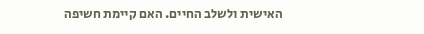האישית ולשלב החיים. האם קיימת חשיפה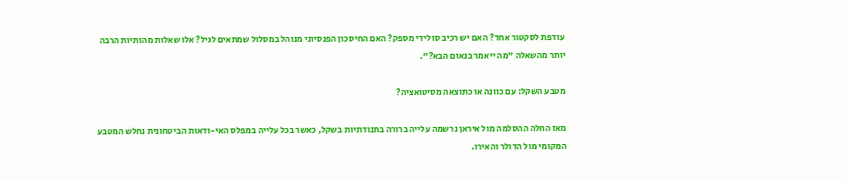עודפת לסקטור אחד? האם יש רכיב סולידי מספק? האם החיסכון הפנסיוני מנוהל במסלול שמתאים לגיל? אלו שאלות מהותיות הרבה יותר מהשאלה "מה ייאמר בנאום הבא?".

מטבע השקל: עם כוונה או כתוצאה מסיטואציה?

מאז החלה ההסלמה מול איראן נרשמה עלייה ברורה בתנודתיות בשקל, כאשר בכל עלייה במפלס האי-ודאות הביטחונית נחלש המטבע המקומי מול הדולר והאירו.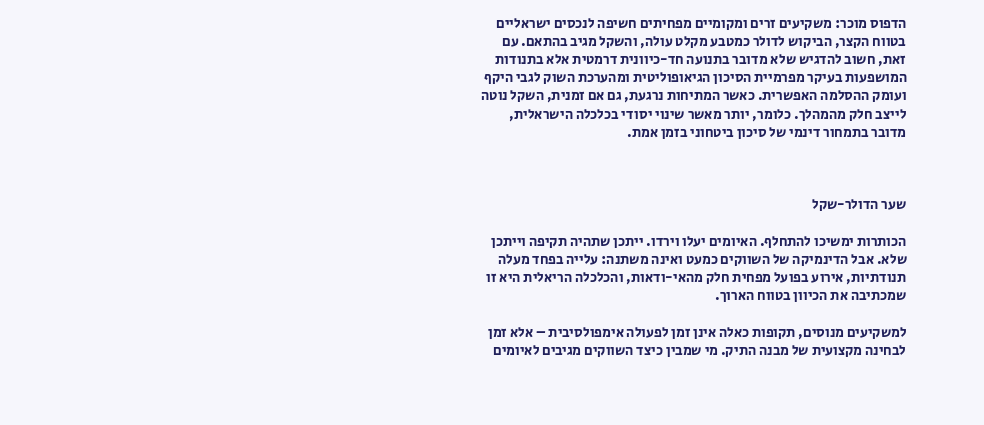הדפוס מוכר: משקיעים זרים ומקומיים מפחיתים חשיפה לנכסים ישראליים בטווח הקצר, הביקוש לדולר כמטבע מקלט עולה, והשקל מגיב בהתאם. עם זאת, חשוב להדגיש שלא מדובר בתנועה חד-כיוונית דרמטית אלא בתנודות המושפעות בעיקר מפרמיית הסיכון הגיאופוליטית ומהערכת השוק לגבי היקף ועומק ההסלמה האפשרית. כאשר המתיחות נרגעת, גם אם זמנית, השקל נוטה לייצב חלק מהמהלך. כלומר, יותר מאשר שינוי יסודי בכלכלה הישראלית, מדובר בתמחור דינמי של סיכון ביטחוני בזמן אמת.



שער הדולר-שקל

הכותרות ימשיכו להתחלף. האיומים יעלו וירדו. ייתכן שתהיה תקיפה וייתכן שלא. אבל הדינמיקה של השווקים כמעט ואינה משתנה: עלייה בפחד מעלה תנודתיות, אירוע בפועל מפחית חלק מהאי-ודאות, והכלכלה הריאלית היא זו שמכתיבה את הכיוון בטווח הארוך.

למשקיעים מנוסים, תקופות כאלה אינן זמן לפעולה אימפולסיבית – אלא זמן לבחינה מקצועית של מבנה התיק. מי שמבין כיצד השווקים מגיבים לאיומים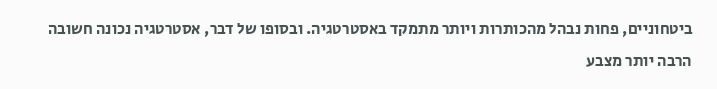ביטחוניים, פחות נבהל מהכותרות ויותר מתמקד באסטרטגיה. ובסופו של דבר, אסטרטגיה נכונה חשובה הרבה יותר מצבע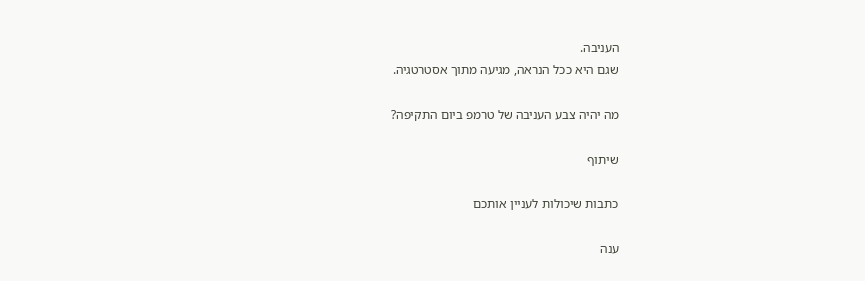העניבה.
שגם היא ככל הנראה, מגיעה מתוך אסטרטגיה.

מה יהיה צבע העניבה של טרמפ ביום התקיפה?

שיתוף

כתבות שיכולות לעניין אותכם

ענה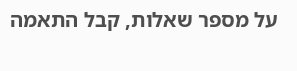על מספר שאלות, קבל התאמה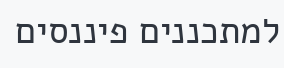למתכננים פיננסים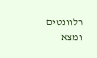רלוונטים ומצא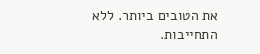את הטובים ביותר. ללא התחייבות.